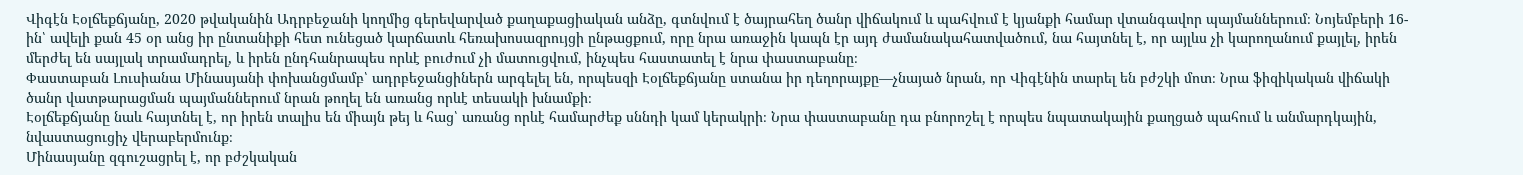Վիգէն Էօլճեքճյանը, 2020 թվականին Ադրբեջանի կողմից գերեվարված քաղաքացիական անձը, գտնվում է ծայրահեղ ծանր վիճակում և պահվում է կյանքի համար վտանգավոր պայմաններում։ Նոյեմբերի 16-ին՝ ավելի քան 45 օր անց իր ընտանիքի հետ ունեցած կարճատև հեռախոսազրույցի ընթացքում, որը նրա առաջին կապն էր այդ ժամանակահատվածում, նա հայտնել է, որ այլևս չի կարողանում քայլել, իրեն մերժել են սայլակ տրամադրել, և իրեն ընդհանրապես որևէ բուժում չի մատուցվում, ինչպես հաստատել է նրա փաստաբանը։
Փաստաբան Լուսիանա Մինասյանի փոխանցմամբ՝ ադրբեջանցիներն արգելել են, որպեսզի Էօլճեքճյանը ստանա իր դեղորայքը—չնայած նրան, որ Վիգէնին տարել են բժշկի մոտ։ Նրա ֆիզիկական վիճակի ծանր վատթարացման պայմաններում նրան թողել են առանց որևէ տեսակի խնամքի։
Էօլճեքճյանը նաև հայտնել է, որ իրեն տալիս են միայն թեյ և հաց՝ առանց որևէ համարժեք սննդի կամ կերակրի։ Նրա փաստաբանը դա բնորոշել է որպես նպատակային քաղցած պահում և անմարդկային, նվաստացուցիչ վերաբերմունք։
Մինասյանը զգուշացրել է, որ բժշկական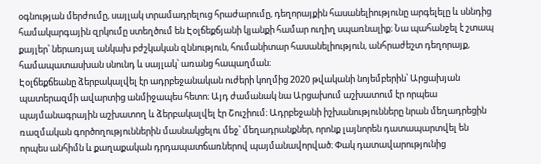օգնության մերժումը, սայլակ տրամադրելուց հրաժարումը, դեղորայքին հասանելիությունը արգելելը և սննդից համակարգային զրկումը ստեղծում են Էօլճեքճյանի կյանքի համար ուղիղ սպառնալիք։ Նա պահանջել է շտապ քայլեր՝ ներառյալ անկախ բժշկական զննություն, հումանիտար հասանելիություն, անհրաժեշտ դեղորայք, համապատասխան սնունդ և սայլակ՝ առանց հապաղման։
Էօլճեքճեանը ձերբակալվել էր ադրբեջանական ուժերի կողմից 2020 թվականի նոյեմբերին՝ Արցախյան պատերազմի ավարտից անմիջապես հետո։ Այդ ժամանակ նա Արցախում աշխատում էր որպեա պայմանագրային աշխատող և ձերբակալվել էր Շուշիում։ Ադրբեջանի իշխանությունները նրան մեղադրեցին ռազմական գործողություններին մասնակցելու մեջ՝ մեղադրանքներ, որոնք լայնորեն դատապարտվել են որպես անհիմն և քաղաքական դրդապատճառներով պայմանավորված։ Փակ դատավարությունից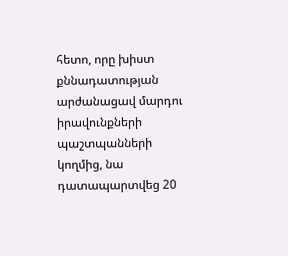հետո, որը խիստ քննադատության արժանացավ մարդու իրավունքների պաշտպանների կողմից, նա դատապարտվեց 20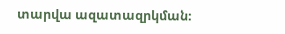տարվա ազատազրկման։